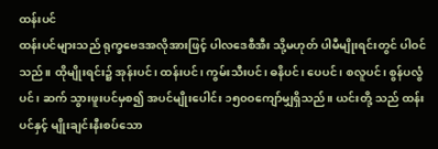ထန်းပင်
ထန်းပင်များသည် ရုက္ခဗေဒအလိုအားဖြင့် ပါလဒေစီအီး သို့မဟုတ် ပါမီမျိုးရင်းတွင် ပါဝင်သည်။ ထိုမျိုးရင်း၌ အုန်းပင်၊ ထန်းပင်၊ ကွမ်းသီးပင်၊ ဓနိပင်၊ ပေပင်၊ စလူပင်၊ စွန်ပလွံပင်၊ ဆက် သွားဖူးပင်မှစ၍ အပင်မျိုးပေါင်း ၁၅၀ဝကျော်မျှရှိသည်။ ယင်းတို့ သည် ထန်းပင်နှင့် မျိုးချင်းနီးစပ်သော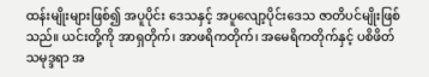ထန်းမျိုးများဖြစ်၍ အပူပိုင်း ဒေသနှင့် အပူလျော့ပိုင်းဒေသ ဇာတိပင်မျိုးဖြစ်သည်။ ယင်းတို့ကို အာရှတိုက်၊ အာဖရိကတိုက်၊ အမေရိကတိုက်နှင့် ပစိဖိတ်သမုဒ္ဒရာ အ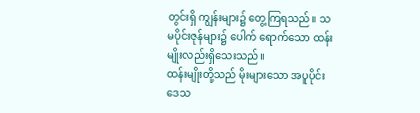တွင်းရှိ ကျွန်းများ၌ တွေ့ကြရသည်။ သမပိုင်းဇုန်များ၌ ပေါက် ရောက်သော ထန်းမျိုးလည်းရှိသေးသည်။
ထန်းမျိုးတို့သည် မိုးများသော အပူပိုင်းဒေသ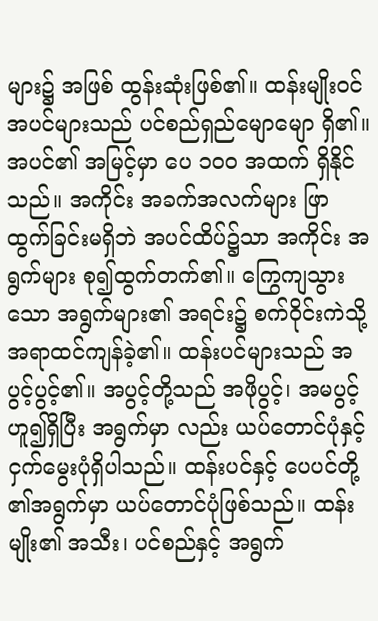များ၌ အဖြစ် ထွန်းဆုံးဖြစ်၏။ ထန်းမျိုးဝင် အပင်များသည် ပင်စည်ရှည်မျောမျော ရှိ၏။ အပင်၏ အမြင့်မှာ ပေ ၁၀ဝ အထက် ရှိနိုင်သည်။ အကိုင်း အခက်အလက်များ ဖြာထွက်ခြင်းမရှိဘဲ အပင်ထိပ်၌သာ အကိုင်း အရွက်များ စု၍ထွက်တက်၏။ ကြွေကျသွားသော အရွက်များ၏ အရင်း၌ စက်ဝိုင်းကဲသို့ အရာထင်ကျန်ခဲ့၏။ ထန်းပင်များသည် အပွင့်ပွင့်၏။ အပွင့်တို့သည် အဖိုပွင့်၊ အမပွင့်ဟူ၍ရှိပြီး အရွက်မှာ လည်း ယပ်တောင်ပုံနှင့် ငှက်မွေးပုံရှိပါသည်။ ထန်းပင်နှင့် ပေပင်တို့ ၏အရွက်မှာ ယပ်တောင်ပုံဖြစ်သည်။ ထန်းမျိုး၏ အသီး၊ ပင်စည်နှင့် အရွက်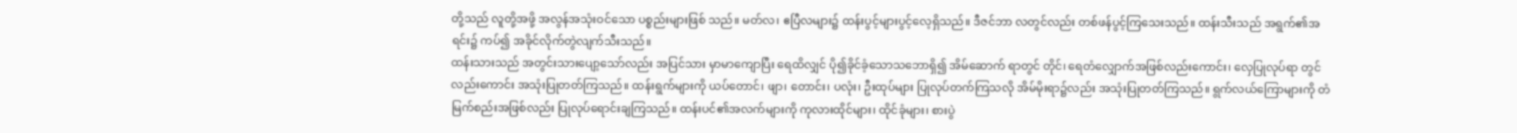တို့သည် လူတို့အဖို့ အလွန်အသုံးဝင်သော ပစ္စည်းများဖြစ် သည်။ မတ်လ၊ ဧပြီလများ၌ ထန်းပွင့်များပွင့်လေ့ရှိသည်။ ဒီဇင်ဘာ လတွင်လည်း တစ်ဖန်ပွင့်ကြသေးသည်။ ထန်းသီးသည် အရွက်၏အရင်း၌ ကပ်၍ အခိုင်လိုက်တွဲလျက်သီးသည်။
ထန်းသားသည် အတွင်းသားပျော့သော်လည်း အပြင်သား မှာမာကျောပြီး ရေထိလျှင် ပို၍ခိုင်ခံ့သောသဘောရှိ၍ အိမ်ဆောက် ရာတွင် တိုင်၊ ရေတံလျှောက်အဖြစ်လည်းကောင်း၊ လှေပြုလုပ်ရာ တွင်လည်းကောင်း အသုံးပြုတတ်ကြသည်။ ထန်းရွက်များကို ယပ်တောင်၊ ဖျာ၊ တောင်း၊ ပလုံး၊ ဦးထုပ်များ ပြုလုပ်တက်ကြသလို အိမ်မိုးရာ၌လည်း အသုံးပြုတတ်ကြသည်။ ရွက်လယ်ကြောများကို တံမြက်စည်းအဖြစ်လည်း ပြုလုပ်ရောင်းချကြသည်။ ထန်းပင်၏အလက်များကို ကုလားထိုင်များ၊ ထိုင်ခုံများ၊ စားပွဲ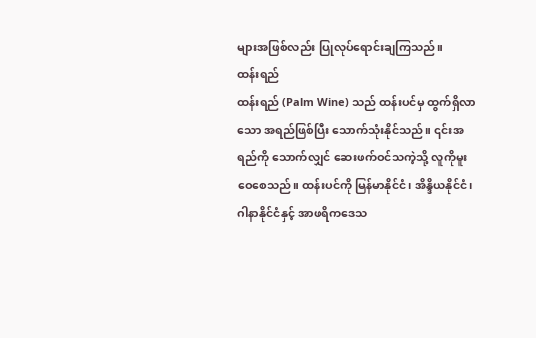များအဖြစ်လည်း ပြုလုပ်ရောင်းချကြသည်။
ထန်းရည်
ထန်းရည် (Palm Wine) သည် ထန်းပင်မှ ထွက်ရှိလာသော အရည်ဖြစ်ပြီး သောက်သုံးနိုင်သည်။ ၎င်းအရည်ကို သောက်လျှင် ဆေးဖက်ဝင်သကဲ့သို့ လူကိုမူးဝေစေသည်။ ထန်းပင်ကို မြန်မာနိုင်ငံ၊ အိန္ဒိယနိုင်ငံ၊ ဂါနာနိုင်ငံနှင့် အာဖရိကဒေသ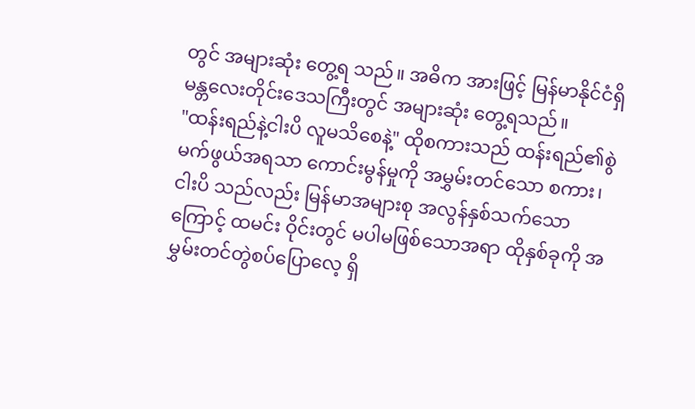တွင် အများဆုံး တွေ့ရ သည်။ အဓိက အားဖြင့် မြန်မာနိုင်ငံရှိ မန္တလေးတိုင်းဒေသကြီးတွင် အများဆုံး တွေ့ရသည်။
"ထန်းရည်နဲ့ငါးပိ လူမသိစေနဲ့" ထိုစကားသည် ထန်းရည်၏စွဲမက်ဖွယ်အရသာ ကောင်းမွန်မှုကို အမွှမ်းတင်သော စကား၊ ငါးပိ သည်လည်း မြန်မာအများစု အလွန်နှစ်သက်သောကြောင့် ထမင်း ဝိုင်းတွင် မပါမဖြစ်သောအရာ ထိုနှစ်ခုကို အမွှမ်းတင်တွဲစပ်ပြောလေ့ ရှိ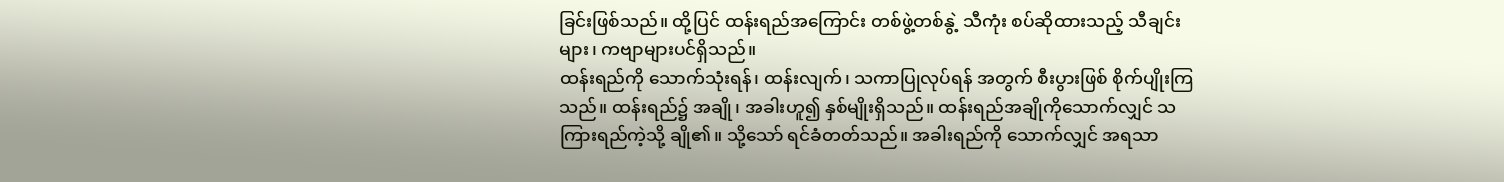ခြင်းဖြစ်သည်။ ထို့ပြင် ထန်းရည်အကြောင်း တစ်ဖွဲ့တစ်နွဲ့ သီကုံး စပ်ဆိုထားသည့် သီချင်းများ၊ ကဗျာများပင်ရှိသည်။
ထန်းရည်ကို သောက်သုံးရန်၊ ထန်းလျက်၊ သကာပြုလုပ်ရန် အတွက် စီးပွားဖြစ် စိုက်ပျိုးကြသည်။ ထန်းရည်၌ အချို၊ အခါးဟူ၍ နှစ်မျိုးရှိသည်။ ထန်းရည်အချိုကိုသောက်လျှင် သကြားရည်ကဲ့သို့ ချို၏။ သို့သော် ရင်ခံတတ်သည်။ အခါးရည်ကို သောက်လျှင် အရသာ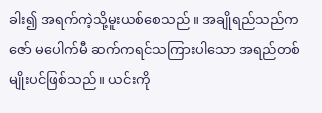ခါး၍ အရက်ကဲ့သို့မူးယစ်စေသည်။ အချိုရည်သည်ကဇော် မပေါက်မီ ဆက်ကရင်သကြားပါသော အရည်တစ်မျိုးပင်ဖြစ်သည်။ ယင်းကို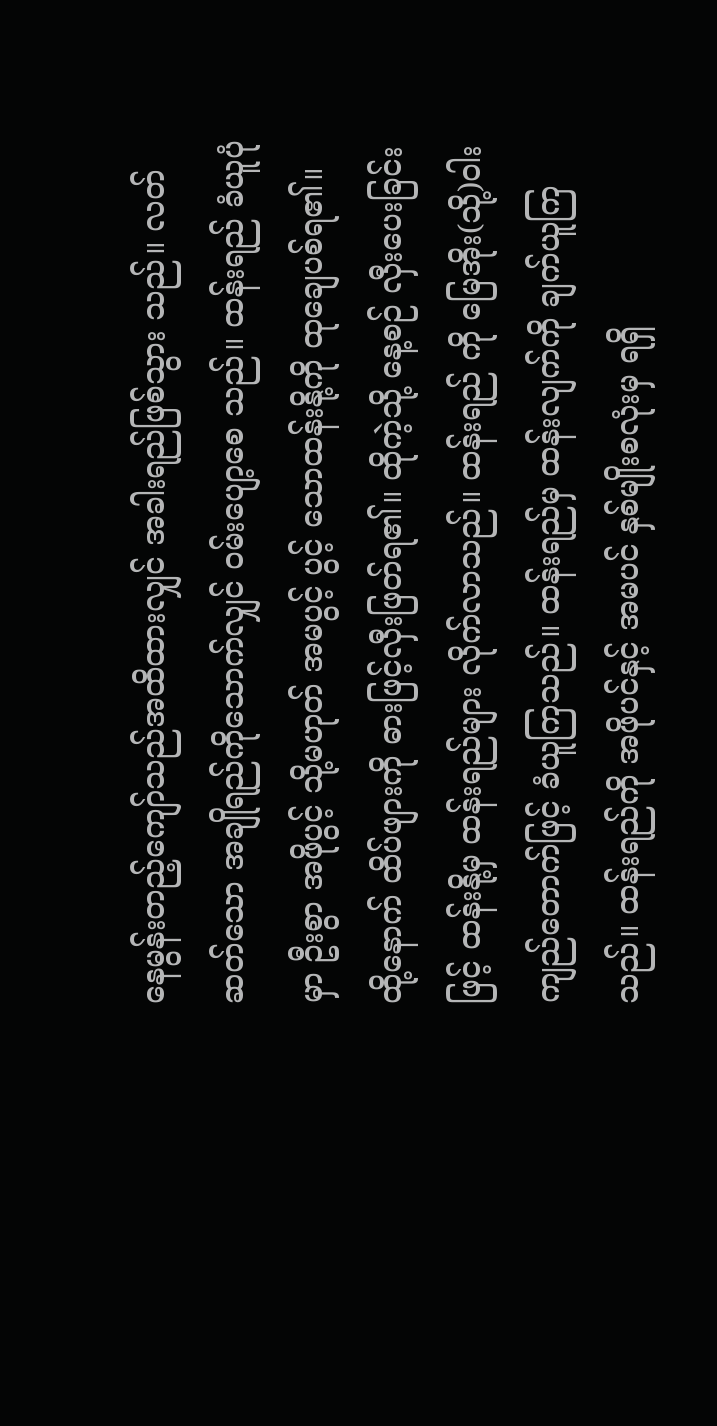နေမွန်းတည့်ကျော်သည်အထိထားလျှင် အခါးရည်ဖြစ်သွား သည်။ လတ်ဆတ်သော အချိုရည်ကိုသောက်လျှင် ဝမ်းပျော့စေ သည်။ ထန်းရည် ခံယူပုံမှာ ဦးစွာ အဖိုပွင့် သို့မဟုတ် အမပွင့် ပွင့် သောထန်းနို့ကို ထုချေပစ်ရ၏။
ထို့နောက် ထိပ်ဖျားကို ဓားဖြင့်လှီးဖြတ်ရ၏။ ထိုကဲ့သို့ နေ့စဉ် လှီးပေးခြင်းဖြင့် ထန်းနို့မှ ထန်းရည်များ လိုက်လာသည်။ ထန်းရည် ကို မြေအိုး(သို့)ဝါးကျည်တောက်ဖြင့် ခံယူကြသည်။ ထန်းရည်မှ ထန်းလျက်ကို ချက်ယူကြသည်။ ထန်းရည်ကို အဖိုပင်နှင့် အမပင် နှစ်မျိုးစလုံးမှ ရရှိ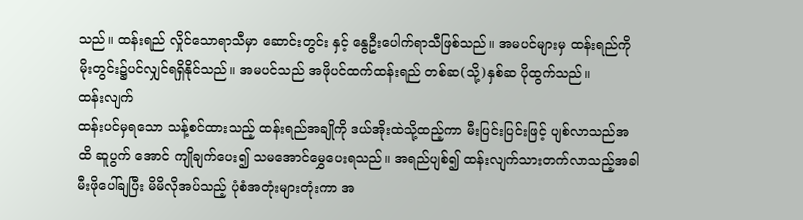သည်။ ထန်းရည် လှိုင်သောရာသီမှာ ဆောင်းတွင်း နှင့် နွေဦးပေါက်ရာသီဖြစ်သည်။ အမပင်များမှ ထန်းရည်ကို မိုးတွင်း၌ပင်လျှင်ရရှိနိုင်သည်။ အမပင်သည် အဖိုပင်ထက်ထန်းရည် တစ်ဆ(သို့)နှစ်ဆ ပိုထွက်သည်။
ထန်းလျက်
ထန်းပင်မှရသော သန့်စင်ထားသည့် ထန်းရည်အချိုကို ဒယ်အိုးထဲသို့ထည့်ကာ မီးပြင်းပြင်းဖြင့် ပျစ်လာသည်အထိ ဆူပွက် အောင် ကျိုချက်ပေး၍ သမအောင်မွှေပေးရသည်။ အရည်ပျစ်၍ ထန်းလျက်သားတက်လာသည့်အခါ မီးဖိုပေါ်ချပြီး မိမိလိုအပ်သည့် ပုံစံအတုံးများတုံးကာ အ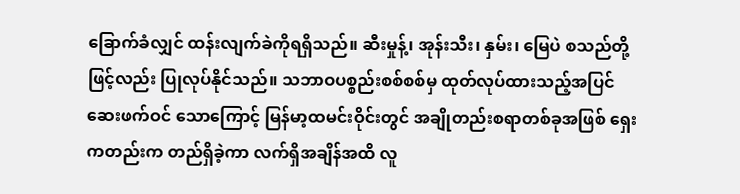ခြောက်ခံလျှင် ထန်းလျက်ခဲကိုရရှိသည်။ ဆီးမှုန့်၊ အုန်းသီး၊ နှမ်း၊ မြေပဲ စသည်တို့ဖြင့်လည်း ပြုလုပ်နိုင်သည်။ သဘာဝပစ္စည်းစစ်စစ်မှ ထုတ်လုပ်ထားသည့်အပြင် ဆေးဖက်ဝင် သောကြောင့် မြန်မာ့ထမင်းဝိုင်းတွင် အချိုတည်းစရာတစ်ခုအဖြစ် ရှေးကတည်းက တည်ရှိခဲ့ကာ လက်ရှိအချိန်အထိ လူ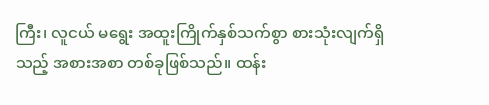ကြီး၊ လူငယ် မရွေး အထူးကြိုက်နှစ်သက်စွာ စားသုံးလျက်ရှိသည့် အစားအစာ တစ်ခုဖြစ်သည်။ ထန်း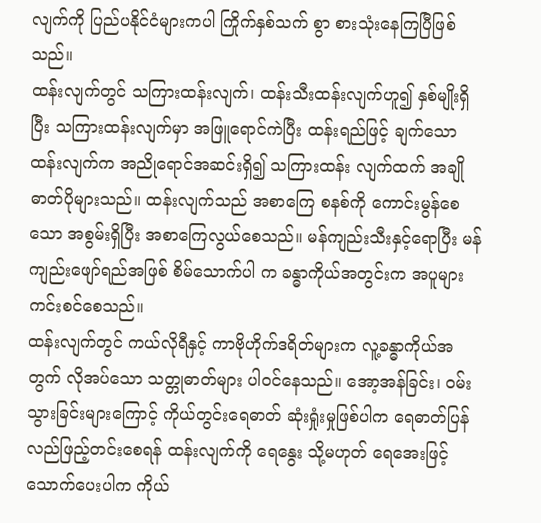လျက်ကို ပြည်ပနိုင်ငံများကပါ ကြိုက်နှစ်သက် စွာ စားသုံးနေကြပြီဖြစ်သည်။
ထန်းလျက်တွင် သကြားထန်းလျက်၊ ထန်းသီးထန်းလျက်ဟူ၍ နှစ်မျိုးရှိပြီး သကြားထန်းလျက်မှာ အဖြူရောင်ကဲပြီး ထန်းရည်ဖြင့် ချက်သော ထန်းလျက်က အညိုရောင်အဆင်းရှိ၍ သကြားထန်း လျက်ထက် အချိုဓာတ်ပိုများသည်။ ထန်းလျက်သည် အစာကြေ စနစ်ကို ကောင်းမွန်စေသော အစွမ်းရှိပြီး အစာကြေလွယ်စေသည်။ မန်ကျည်းသီးနှင့်ရောပြီး မန်ကျည်းဖျော်ရည်အဖြစ် စိမ်သောက်ပါ က ခန္ဓာကိုယ်အတွင်းက အပူများကင်းစင်စေသည်။
ထန်းလျက်တွင် ကယ်လိုရီနှင့် ကာဗိုဟိုက်ဒရိတ်များက လူ့ခန္ဓာကိုယ်အတွက် လိုအပ်သော သတ္တုဓာတ်များ ပါဝင်နေသည်။ အော့အန်ခြင်း၊ ဝမ်းသွားခြင်းများကြောင့် ကိုယ်တွင်းရေဓာတ် ဆုံးရှုံးမှုဖြစ်ပါက ရေဓာတ်ပြန်လည်ဖြည့်တင်းစေရန် ထန်းလျက်ကို ရေနွေး သို့မဟုတ် ရေအေးဖြင့် သောက်ပေးပါက ကိုယ်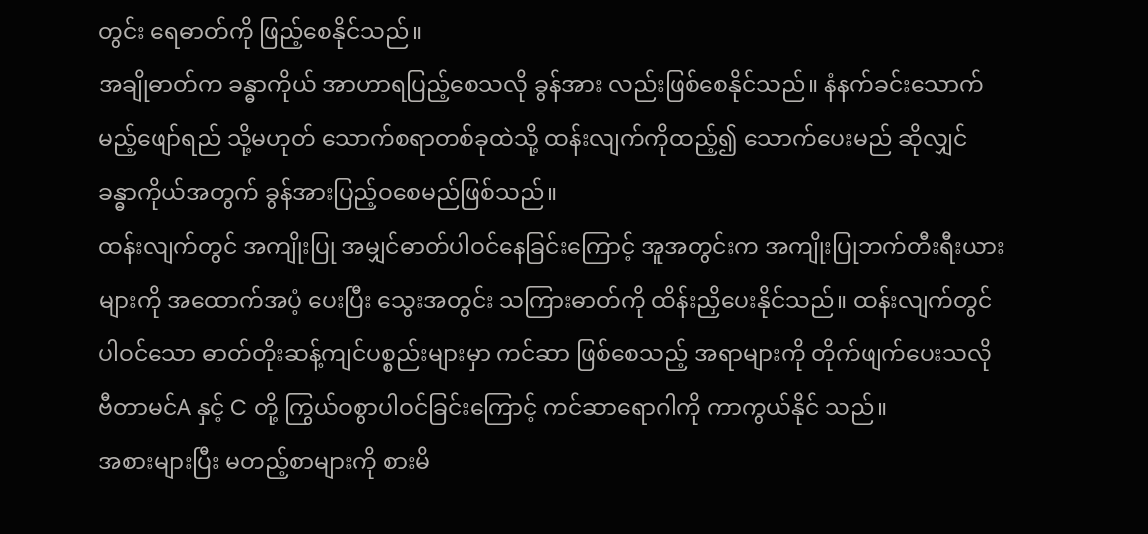တွင်း ရေဓာတ်ကို ဖြည့်စေနိုင်သည်။
အချိုဓာတ်က ခန္ဓာကိုယ် အာဟာရပြည့်စေသလို ခွန်အား လည်းဖြစ်စေနိုင်သည်။ နံနက်ခင်းသောက်မည့်ဖျော်ရည် သို့မဟုတ် သောက်စရာတစ်ခုထဲသို့ ထန်းလျက်ကိုထည့်၍ သောက်ပေးမည် ဆိုလျှင် ခန္ဓာကိုယ်အတွက် ခွန်အားပြည့်ဝစေမည်ဖြစ်သည်။
ထန်းလျက်တွင် အကျိုးပြု အမျှင်ဓာတ်ပါဝင်နေခြင်းကြောင့် အူအတွင်းက အကျိုးပြုဘက်တီးရီးယားများကို အထောက်အပံ့ ပေးပြီး သွေးအတွင်း သကြားဓာတ်ကို ထိန်းညှိပေးနိုင်သည်။ ထန်းလျက်တွင်ပါဝင်သော ဓာတ်တိုးဆန့်ကျင်ပစ္စည်းများမှာ ကင်ဆာ ဖြစ်စေသည့် အရာများကို တိုက်ဖျက်ပေးသလို ဗီတာမင်A နှင့် C တို့ ကြွယ်ဝစွာပါဝင်ခြင်းကြောင့် ကင်ဆာရောဂါကို ကာကွယ်နိုင် သည်။
အစားများပြီး မတည့်စာများကို စားမိ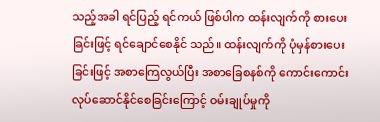သည့်အခါ ရင်ပြည့် ရင်ကယ် ဖြစ်ပါက ထန်းလျက်ကို စားပေးခြင်းဖြင့် ရင်ချောင်စေနိုင် သည်။ ထန်းလျက်ကို ပုံမှန်စားပေးခြင်းဖြင့် အစာကြေလွယ်ပြီး အစာခြေစနစ်ကို ကောင်းကောင်းလုပ်ဆောင်နိုင်စေခြင်းကြောင့် ဝမ်းချုပ်မှုကို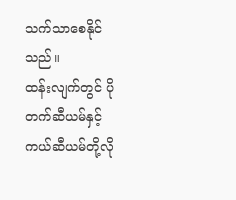သက်သာစေနိုင်သည်။
ထန်းလျက်တွင် ပိုတက်ဆီယမ်နှင့် ကယ်ဆီယမ်တို့လို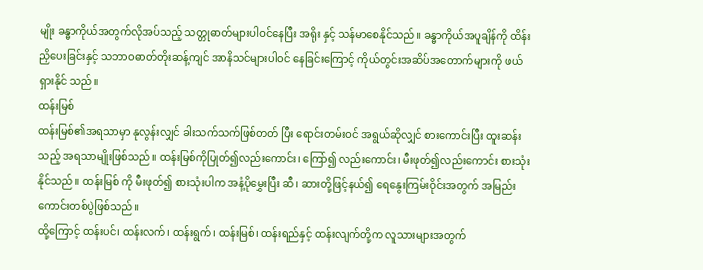မျိုး ခန္ဓာကိုယ်အတွက်လိုအပ်သည့် သတ္တုဓာတ်များပါဝင်နေပြီး အရိုး နှင့် သန်မာစေနိုင်သည်။ ခန္ဓာကိုယ်အပူချိန်ကို ထိန်းညှိပေးခြင်းနှင့် သဘာဝဓာတ်တိုးဆန့်ကျင် အာနိသင်များပါဝင် နေခြင်းကြောင့် ကိုယ်တွင်းအဆိပ်အတောက်များကို ဖယ်ရှားနိုင် သည်။
ထန်းမြစ်
ထန်းမြစ်၏အရသာမှာ နုလွန်းလျှင် ခါးသက်သက်ဖြစ်တတ် ပြီး ရောင်းတမ်းဝင် အရွယ်ဆိုလျှင် စားကောင်းပြီး ထူးဆန်းသည့် အရသာမျိုးဖြစ်သည်။ ထန်းမြစ်ကိုပြုတ်၍လည်းကောင်း၊ ကြော်၍ လည်းကောင်း၊ မီးဖုတ်၍လည်းကောင်း စားသုံးနိုင်သည်။ ထန်းမြစ် ကို မီးဖုတ်၍ စားသုံးပါက အနံ့ပိုမွှေးပြီး ဆီ၊ ဆားတို့ဖြင့်နယ်၍ ရေနွေးကြမ်းဝိုင်းအတွက် အမြည်းကောင်းတစ်ပွဲဖြစ်သည်။
ထို့ကြောင့် ထန်းပင်၊ ထန်းလက်၊ ထန်းရွက်၊ ထန်းမြစ်၊ ထန်းရည်နှင့် ထန်းလျက်တို့က လူသားများအတွက်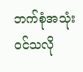ဘက်စုံအသုံး ဝင်သလို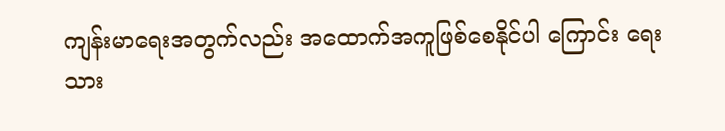ကျန်းမာရေးအတွက်လည်း အထောက်အကူဖြစ်စေနိုင်ပါ ကြောင်း ရေးသား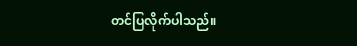တင်ပြလိုက်ပါသည်။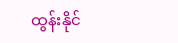ထွန်းနိုင်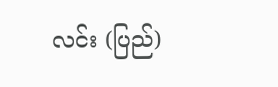လင်း (ပြည်)